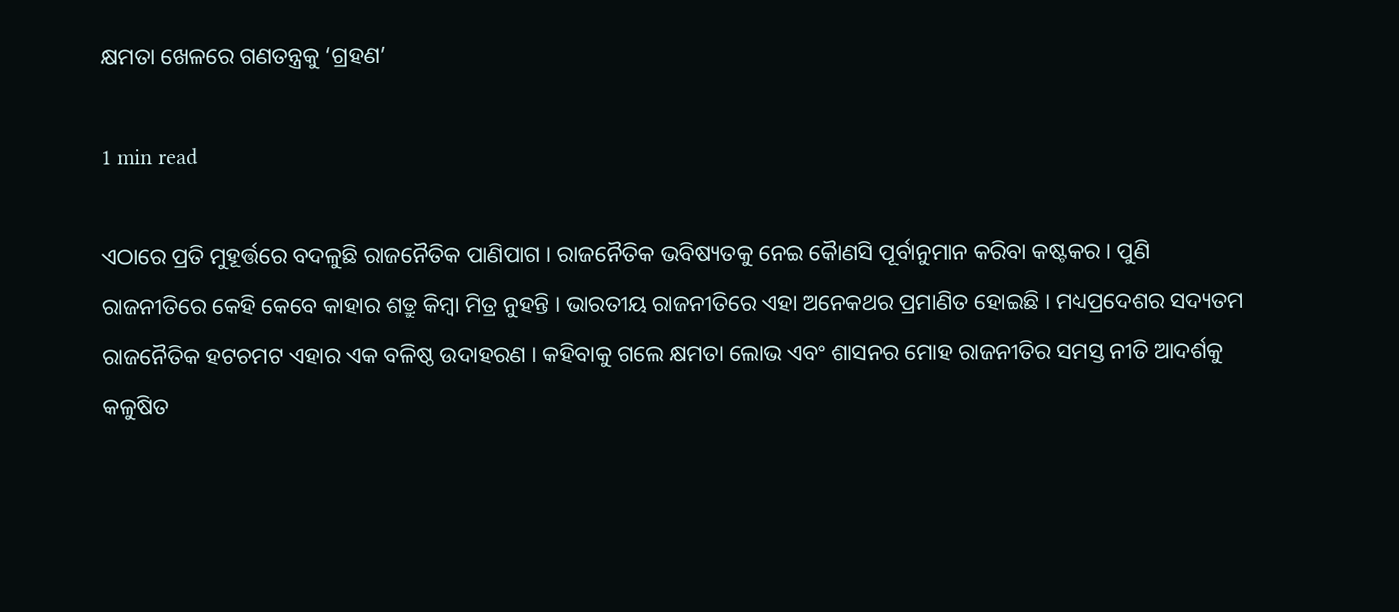କ୍ଷମତା ଖେଳରେ ଗଣତନ୍ତ୍ରକୁ ‘ଗ୍ରହଣ’

1 min read

ଏଠାରେ ପ୍ରତି ମୁହୂର୍ତ୍ତରେ ବଦଳୁଛି ରାଜନୈତିକ ପାଣିପାଗ । ରାଜନୈତିକ ଭବିଷ୍ୟତକୁ ନେଇ କୈାଣସି ପୂର୍ବାନୁମାନ କରିବା କଷ୍ଟକର । ପୁଣି ରାଜନୀତିରେ କେହି କେବେ କାହାର ଶତ୍ରୁ କିମ୍ବା ମିତ୍ର ନୁହନ୍ତି । ଭାରତୀୟ ରାଜନୀତିରେ ଏହା ଅନେକଥର ପ୍ରମାଣିତ ହୋଇଛି । ମଧ୍ୟପ୍ରଦେଶର ସଦ୍ୟତମ ରାଜନୈତିକ ହଟଚମଟ ଏହାର ଏକ ବଳିଷ୍ଠ ଉଦାହରଣ । କହିବାକୁ ଗଲେ କ୍ଷମତା ଲୋଭ ଏବଂ ଶାସନର ମୋହ ରାଜନୀତିର ସମସ୍ତ ନୀତି ଆଦର୍ଶକୁ କଳୁଷିତ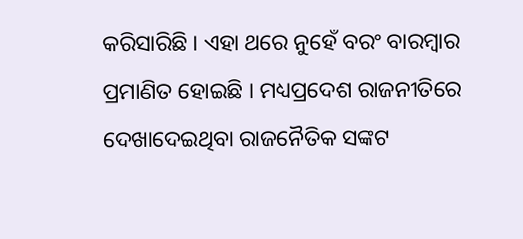କରିସାରିଛି । ଏହା ଥରେ ନୁହେଁ ବରଂ ବାରମ୍ବାର ପ୍ରମାଣିତ ହୋଇଛି । ମଧ୍ୟପ୍ରଦେଶ ରାଜନୀତିରେ ଦେଖାଦେଇଥିବା ରାଜନୈତିକ ସଙ୍କଟ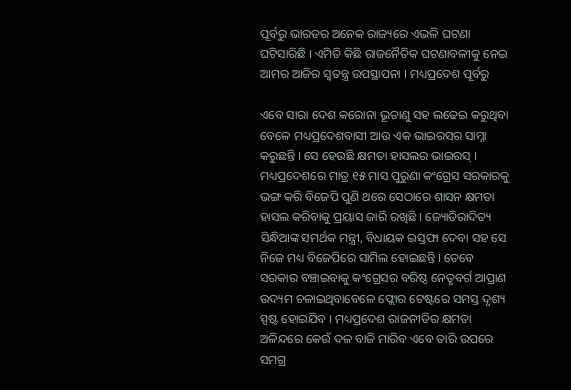ପୂର୍ବରୁ ଭାରତର ଅନେକ ରାଜ୍ୟରେ ଏଭଳି ଘଟଣା ଘଟିସାରିଛି । ଏମିତି କିଛି ରାଜନୈତିକ ଘଟଣାବଳୀକୁ ନେଇ ଆମର ଆଜିର ସ୍ୱତନ୍ତ୍ର ଉପସ୍ଥାପନା । ମଧ୍ୟପ୍ରଦେଶ ପୂର୍ବରୁ

ଏବେ ସାରା ଦେଶ କରୋନା ଭୂତାଣୁ ସହ ଲଢେଇ କରୁଥିବା ବେଳେ ମଧ୍ୟପ୍ରଦେଶବାସୀ ଆଉ ଏକ ଭାଇରସର ସାମ୍ନା କରୁଛନ୍ତି । ସେ ହେଉଛି କ୍ଷମତା ହାସଲର ଭାଇରସ୍‌ । ମଧ୍ୟପ୍ରଦେଶରେ ମାତ୍ର ୧୫ ମାସ ପୁରୁଣା କଂଗ୍ରେସ ସରକାରକୁ ଭଙ୍ଗ କରି ବିଜେପି ପୁଣି ଥରେ ସେଠାରେ ଶାସନ କ୍ଷମତା ହାସଲ କରିବାକୁ ପ୍ରୟାସ ଜାରି ରଖିଛି । ଜ୍ୟୋତିରାଦିତ୍ୟ ସିନ୍ଧିଆଙ୍କ ସମର୍ଥକ ମନ୍ତ୍ରୀ, ବିଧାୟକ ଇସ୍ତଫା ଦେବା ସହ ସେ ନିଜେ ମଧ୍ୟ ବିଜେପିରେ ସାମିଲ ହୋଇଛନ୍ତି । ତେବେ ସରକାର ବଞ୍ଚାଇବାକୁ କଂଗ୍ରେସର ବରିଷ୍ଠ ନେତୃବର୍ଗ ଆପ୍ରାଣ ଉଦ୍ୟମ ଚଳାଇଥିବାବେଳେ ଫ୍ଲୋର ଟେଷ୍ଟରେ ସମସ୍ତ ଦୃଶ୍ୟ ସ୍ପଷ୍ଟ ହୋଇଯିବ । ମଧ୍ୟପ୍ରଦେଶ ରାଜନୀତିର କ୍ଷମତା ଅଳିନ୍ଦରେ କେଉଁ ଦଳ ବାଜି ମାରିବ ଏବେ ତାରି ଉପରେ ସମଗ୍ର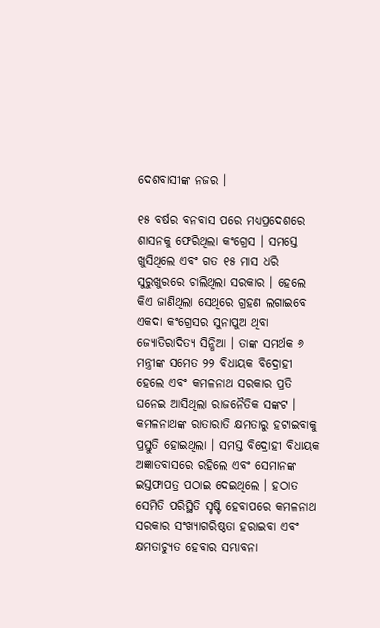ଦେଶବାସୀଙ୍କ ନଜର ।

୧୫ ବର୍ଷର ବନବାସ ପରେ ମଧ୍ୟପ୍ରଦେଶରେ ଶାସନକୁ ଫେରିଥିଲା କଂଗ୍ରେସ । ସମସ୍ତେ ଖୁସିଥିଲେ ଏବଂ ଗତ ୧୫ ମାସ ଧରି ସୁରୁଖୁରରେ ଚାଲିଥିଲା ସରକାର । ହେଲେ କିଏ ଜାଣିଥିଲା ସେଥିରେ ଗ୍ରହଣ ଲଗାଇବେ ଏକଦା କଂଗ୍ରେସର ସୁନାପୁଅ ଥିବା ଜ୍ୟୋତିରାଦିତ୍ୟ ସିନ୍ଧିଆ । ତାଙ୍କ ସମର୍ଥକ ୬ ମନ୍ତ୍ରୀଙ୍କ ସମେତ ୨୨ ବିଧାୟକ ବିଦ୍ରୋହୀ ହେଲେ ଏବଂ କମଳନାଥ ସରକାର ପ୍ରତି ଘନେଇ ଆସିଥିଲା ରାଜନୈତିକ ସଙ୍କଟ । କମଳନାଥଙ୍କ ରାତାରାତି କ୍ଷମତାରୁ ହଟାଇବାକୁ ପ୍ରସ୍ତୁତି ହୋଇଥିଲା । ସମସ୍ତ ବିଦ୍ରୋହୀ ବିଧାୟକ ଅଜ୍ଞାତବାସରେ ରହିଲେ ଏବଂ ସେମାନଙ୍କ ଇସ୍ତଫାପତ୍ର ପଠାଇ ଦେଇଥିଲେ । ହଠାତ ସେମିତି ପରିସ୍ଥିତି ସୃଷ୍ଟି ହେବାପରେ କମଳନାଥ ସରକାର ସଂଖ୍ୟାଗରିଷ୍ଠତା ହରାଇବା ଏବଂ କ୍ଷମତାଚ୍ୟୁତ ହେବାର ସମ୍ଭାବନା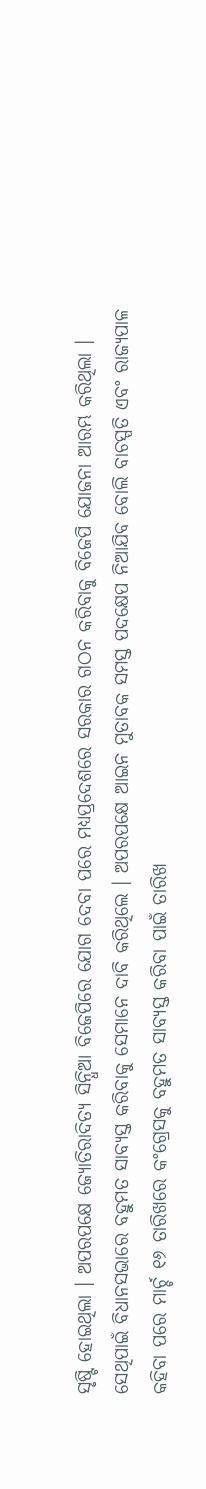ସୃଷ୍ଟି ହୋଇଥିଲା । ଅପରପକ୍ଷେ ଜ୍ୟୋତିରାଦିତ୍ୟ ସିନ୍ଧିଆ ବିଜେପିରେ ଯୋଗ ଦେବା ପରେ ମଧ୍ୟପ୍ରଦେଶରେ ସରକାର ଗଠନ କରିବାକୁ ବିଜେପି ଯୋଜନା ଆରମ୍ଭ କରିଥିଲା । ସେଥିପାଇଁ ବିଧାନସଭାରେ ବହୁମତ ସାବ୍ୟସ୍ତ କରିବାକୁ ସେମାନେ ଦାବି କରିଥିଲେ । ଅପରପକ୍ଷେ ଆଇନ ମୁତାବକ ସମସ୍ତ ପଦକ୍ଷେପ ନିଆଯିବ ବୋଲି ବାଚସ୍ପତି ଏବଂ ରାଜ୍ୟପାଳ  କହିବା ପରେ ମାର୍ଚ୍ଚ ୧୬ ତାରିଖରେ କଂଗ୍ରେସକୁ ବହୁମତ ସାବ୍ୟସ୍ତ କରିବା ପାଇଁ ତାରିଖ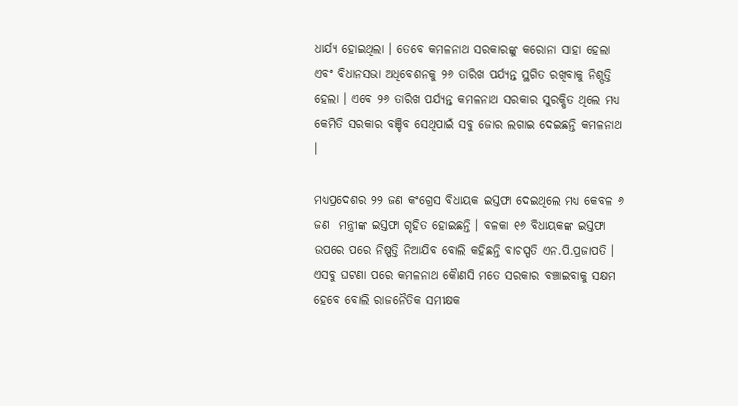ଧାର୍ଯ୍ୟ ହୋଇଥିଲା । ତେବେ କମଳନାଥ ସରକାରଙ୍କୁ କରୋନା ସାହା ହେଲା ଏବଂ ବିଧାନସଭା ଅଧିବେଶନକୁ ୨୬ ତାରିଖ ପର୍ଯ୍ୟନ୍ତ ସ୍ଥଗିତ ରଖିବାକୁ ନିଶ୍ପତ୍ତି ହେଲା । ଏବେ ୨୬ ତାରିଖ ପର୍ଯ୍ୟନ୍ତ କମଳନାଥ ସରକାର ସୁରକ୍ଷିତ ଥିଲେ ମଧ୍ୟ କେମିତି ସରକାର ବଞ୍ଚିବ ସେଥିପାଇଁ ସବୁ ଜୋର ଲଗାଇ ଦେଇଛନ୍ତି କମଳନାଥ ।

ମଧ୍ୟପ୍ରଦେଶର ୨୨ ଜଣ କଂଗ୍ରେସ ବିଧାୟକ ଇସ୍ତଫା ଦେଇଥିଲେ ମଧ୍ୟ କେବଳ ୬ ଜଣ  ମନ୍ତ୍ରୀଙ୍କ ଇସ୍ତଫା ଗୃହିତ ହୋଇଛନ୍ତି । ବଳକା ୧୬ ବିଧାୟକଙ୍କ ଇସ୍ତଫା ଉପରେ ପରେ ନିଷ୍ପତ୍ତି ନିଆଯିବ ବୋଲି କହିଛନ୍ତି ବାଚସ୍ପତି ଏନ.ପି.ପ୍ରଜାପତି । ଏସବୁ ଘଟଣା ପରେ କମଳନାଥ କୈାଣସି ମତେ ସରକାର ବଞ୍ଚାଇବାକୁ ସକ୍ଷମ ହେବେ ବୋଲି ରାଜନୈତିକ ସମୀକ୍ଷକ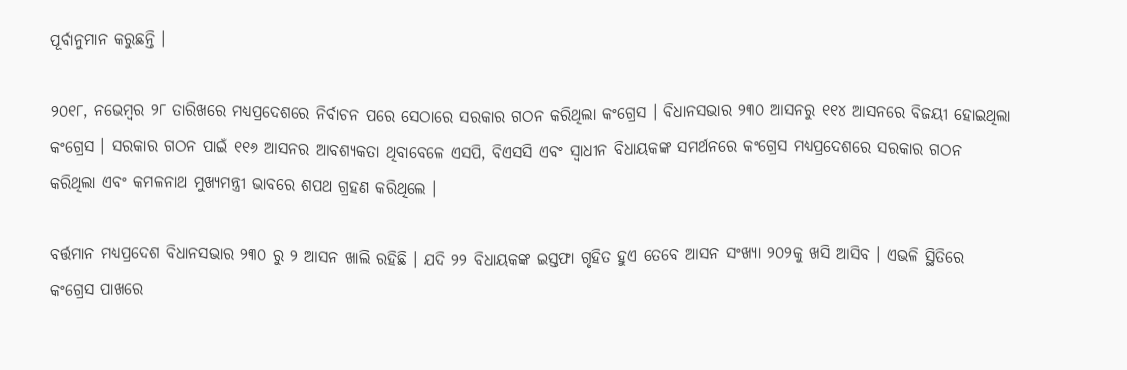ପୂର୍ବାନୁମାନ କରୁଛନ୍ତି ।

୨୦୧୮, ନଭେମ୍ବର ୨୮ ତାରିଖରେ ମଧ୍ୟପ୍ରଦେଶରେ ନିର୍ବାଚନ ପରେ ସେଠାରେ ସରକାର ଗଠନ କରିଥିଲା କଂଗ୍ରେସ । ବିଧାନସଭାର ୨୩୦ ଆସନରୁ ୧୧୪ ଆସନରେ ବିଜୟୀ ହୋଇଥିଲା କଂଗ୍ରେସ । ସରକାର ଗଠନ ପାଇଁ ୧୧୬ ଆସନର ଆବଶ୍ୟକତା ଥିବାବେଳେ ଏସପି, ବିଏସସି ଏବଂ ସ୍ୱାଧୀନ ବିଧାୟକଙ୍କ ସମର୍ଥନରେ କଂଗ୍ରେସ ମଧ୍ୟପ୍ରଦେଶରେ ସରକାର ଗଠନ କରିଥିଲା ଏବଂ କମଳନାଥ ମୁଖ୍ୟମନ୍ତ୍ରୀ ଭାବରେ ଶପଥ ଗ୍ରହଣ କରିଥିଲେ ।

ବର୍ତ୍ତମାନ ମଧ୍ୟପ୍ରଦେଶ ବିଧାନସଭାର ୨୩୦ ରୁ ୨ ଆସନ ଖାଲି ରହିଛି । ଯଦି ୨୨ ବିଧାୟକଙ୍କ ଇସ୍ତଫା ଗୃହିତ ହୁଏ ତେବେ ଆସନ ସଂଖ୍ୟା ୨୦୨କୁ ଖସି ଆସିବ । ଏଭଳି ସ୍ଥିତିରେ କଂଗ୍ରେସ ପାଖରେ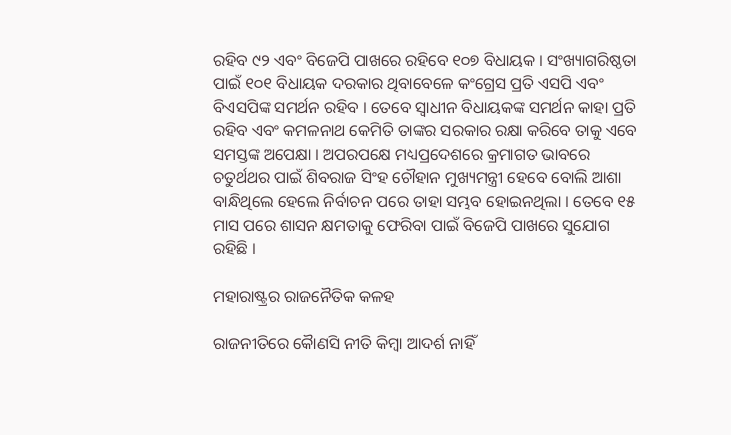ରହିବ ୯୨ ଏବଂ ବିଜେପି ପାଖରେ ରହିବେ ୧୦୭ ବିଧାୟକ । ସଂଖ୍ୟାଗରିଷ୍ଠତା ପାଇଁ ୧୦୧ ବିଧାୟକ ଦରକାର ଥିବାବେଳେ କଂଗ୍ରେସ ପ୍ରତି ଏସପି ଏବଂ ବିଏସପିଙ୍କ ସମର୍ଥନ ରହିବ । ତେବେ ସ୍ୱାଧୀନ ବିଧାୟକଙ୍କ ସମର୍ଥନ କାହା ପ୍ରତି ରହିବ ଏବଂ କମଳନାଥ କେମିତି ତାଙ୍କର ସରକାର ରକ୍ଷା କରିବେ ତାକୁ ଏବେ ସମସ୍ତଙ୍କ ଅପେକ୍ଷା । ଅପରପକ୍ଷେ ମଧ୍ୟପ୍ରଦେଶରେ କ୍ରମାଗତ ଭାବରେ ଚତୁର୍ଥଥର ପାଇଁ ଶିବରାଜ ସିଂହ ଚୌହାନ ମୁଖ୍ୟମନ୍ତ୍ରୀ ହେବେ ବୋଲି ଆଶା ବାନ୍ଧିଥିଲେ ହେଲେ ନିର୍ବାଚନ ପରେ ତାହା ସମ୍ଭବ ହୋଇନଥିଲା । ତେବେ ୧୫ ମାସ ପରେ ଶାସନ କ୍ଷମତାକୁ ଫେରିବା ପାଇଁ ବିଜେପି ପାଖରେ ସୁଯୋଗ ରହିଛି ।

ମହାରାଷ୍ଟ୍ରର ରାଜନୈତିକ କଳହ

ରାଜନୀତିରେ କୈାଣସି ନୀତି କିମ୍ବା ଆଦର୍ଶ ନାହିଁ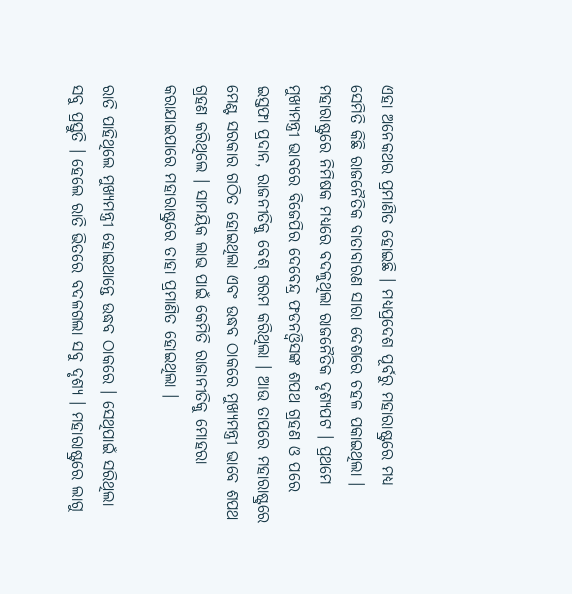ଏହା ଅନେକଥର ପ୍ରମାଣିତ ହୋଇଛି । ମଧ୍ୟପ୍ରଦେଶ ପୂର୍ବରୁ ମହାରାଷ୍ଟ୍ରରେ ମଧ୍ୟ ସେମିତି କିଛି ରାଜନୈତିକ ବାତାବାରଣ ସାରା ଦେଶରେ ଚହଳ ପକାଇଥିଲା । ମହାରାଷ୍ଟ୍ରରେ ନିମିଷକ ମଧ୍ୟରେ ବଦଳୁଥିଲା ରାଜନୈତିକ ଦୃଶ୍ୟପଟ । ପ୍ରଥମେ ମୁଖ୍ୟମନ୍ତ୍ରୀ ଭାବରେ ବିଜେପିର ଦେବେନ୍ଦ୍ର ଫଡନଓ୍ବିସଙ୍କ ଶପଥ ଗ୍ରହଣ ଓ ପରେ ଇସ୍ତଫା ପ୍ରଦାନ, ରାଜନୀତିକୁ ବେଶ୍‌ ଗରମ କରିଥିଲା । ଆଉ ତାପରେ ମହାରାଷ୍ଟ୍ରରେ ମେଣ୍ଟ ସରକାର ଗଠିତ ହୋଇଥିଲା ଏବଂ ଉଦ୍ଧବ ଠାକରେ ମୁଖ୍ୟମନ୍ତ୍ରୀ ଭାବେ ଶପଥ ଗ୍ରହଣ କରିଥିଲେ । ସାମୟିକ ଲାଭ ପାଇଁ କେମିତି ରାଜାନୀତିକୁ ମୋହରା କରାଯାଇପାରେ ମହାରାଷ୍ଟ୍ରରେ ତାହା ପ୍ରମାଣିତ ହୋଇଥିଲା ।

ରାତି ପାହିଥିଲେ ମୁଖ୍ୟମନ୍ତ୍ରୀ ହୋଇଥାନ୍ତେ ଉଦ୍ଧବ ଠାକରେ । ସେଥିପାଇଁ ସରିଥିଲା ସବୁ ପ୍ରସ୍ତୁତି । ହେଲେ ରାତି ଭିତରେ ବଦଳଗଲା ସବୁ ଦୃଶ୍ୟ । ମହାରାଷ୍ଟ୍ରରେ ଲାଗୁ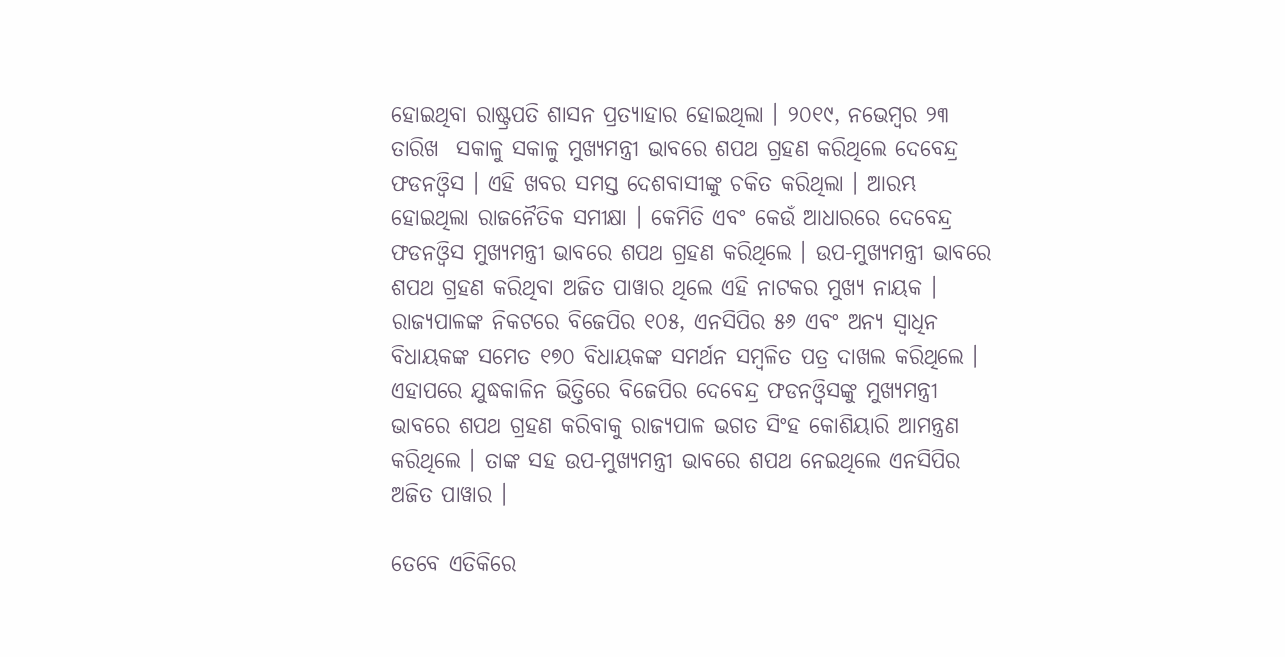ହୋଇଥିବା ରାଷ୍ଟ୍ରପତି ଶାସନ ପ୍ରତ୍ୟାହାର ହୋଇଥିଲା । ୨୦୧୯, ନଭେମ୍ବର ୨୩ ତାରିଖ  ସକାଳୁ ସକାଳୁ ମୁଖ୍ୟମନ୍ତ୍ରୀ ଭାବରେ ଶପଥ ଗ୍ରହଣ କରିଥିଲେ ଦେବେନ୍ଦ୍ର ଫଡନଓ୍ବିସ । ଏହି ଖବର ସମସ୍ତ ଦେଶବାସୀଙ୍କୁ ଚକିତ କରିଥିଲା । ଆରମ୍ଭ ହୋଇଥିଲା ରାଜନୈତିକ ସମୀକ୍ଷା । କେମିତି ଏବଂ କେଉଁ ଆଧାରରେ ଦେବେନ୍ଦ୍ର ଫଡନଓ୍ବିସ ମୁଖ୍ୟମନ୍ତ୍ରୀ ଭାବରେ ଶପଥ ଗ୍ରହଣ କରିଥିଲେ । ଉପ-ମୁଖ୍ୟମନ୍ତ୍ରୀ ଭାବରେ ଶପଥ ଗ୍ରହଣ କରିଥିବା ଅଜିତ ପାୱାର ଥିଲେ ଏହି ନାଟକର ମୁଖ୍ୟ ନାୟକ । ରାଜ୍ୟପାଳଙ୍କ ନିକଟରେ ବିଜେପିର ୧୦୫, ଏନସିପିର ୫୬ ଏବଂ ଅନ୍ୟ ସ୍ୱାଧିନ ବିଧାୟକଙ୍କ ସମେତ ୧୭୦ ବିଧାୟକଙ୍କ ସମର୍ଥନ ସମ୍ବଳିତ ପତ୍ର ଦାଖଲ କରିଥିଲେ । ଏହାପରେ ଯୁଦ୍ଧକାଳିନ ଭିତ୍ତିରେ ବିଜେପିର ଦେବେନ୍ଦ୍ର ଫଡନଓ୍ବିସଙ୍କୁ ମୁଖ୍ୟମନ୍ତ୍ରୀ ଭାବରେ ଶପଥ ଗ୍ରହଣ କରିବାକୁ ରାଜ୍ୟପାଳ ଭଗତ ସିଂହ କୋଶିୟାରି ଆମନ୍ତ୍ରଣ କରିଥିଲେ । ତାଙ୍କ ସହ ଉପ-ମୁଖ୍ୟମନ୍ତ୍ରୀ ଭାବରେ ଶପଥ ନେଇଥିଲେ ଏନସିପିର ଅଜିତ ପାୱାର ।

ତେବେ ଏତିକିରେ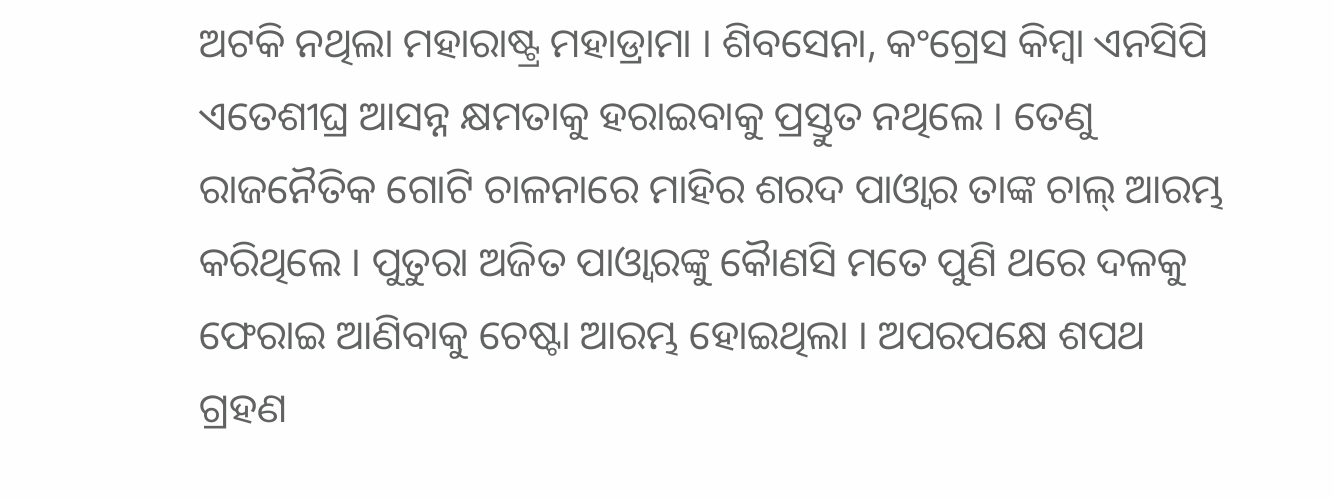ଅଟକି ନଥିଲା ମହାରାଷ୍ଟ୍ର ମହାଡ୍ରାମା । ଶିବସେନା, କଂଗ୍ରେସ କିମ୍ବା ଏନସିପି ଏତେଶୀଘ୍ର ଆସନ୍ନ କ୍ଷମତାକୁ ହରାଇବାକୁ ପ୍ରସ୍ତୁତ ନଥିଲେ । ତେଣୁ ରାଜନୈତିକ ଗୋଟି ଚାଳନାରେ ମାହିର ଶରଦ ପାଓ୍ବାର ତାଙ୍କ ଚାଲ୍‌ ଆରମ୍ଭ କରିଥିଲେ । ପୁତୁରା ଅଜିତ ପାଓ୍ବାରଙ୍କୁ କୈାଣସି ମତେ ପୁଣି ଥରେ ଦଳକୁ ଫେରାଇ ଆଣିବାକୁ ଚେଷ୍ଟା ଆରମ୍ଭ ହୋଇଥିଲା । ଅପରପକ୍ଷେ ଶପଥ ଗ୍ରହଣ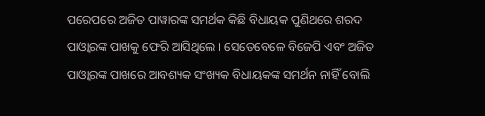ପରେପରେ ଅଜିତ ପାୱାରଙ୍କ ସମର୍ଥକ କିଛି ବିଧାୟକ ପୁଣିଥରେ ଶରଦ ପାଓ୍ବାରଙ୍କ ପାଖକୁ ଫେରି ଆସିଥିଲେ । ସେତେବେଳେ ବିଜେପି ଏବଂ ଅଜିତ ପାଓ୍ବାରଙ୍କ ପାଖରେ ଆବଶ୍ୟକ ସଂଖ୍ୟକ ବିଧାୟକଙ୍କ ସମର୍ଥନ ନାହିଁ ବୋଲି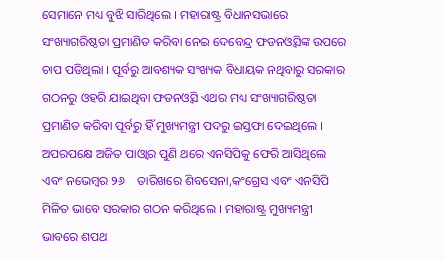ସେମାନେ ମଧ୍ୟ ବୁଝି ସାରିଥିଲେ । ମହାରାଷ୍ଟ୍ର ବିଧାନସଭାରେ ସଂଖ୍ୟାଗରିଷ୍ଠତା ପ୍ରମାଣିତ କରିବା ନେଇ ଦେବେନ୍ଦ୍ର ଫଡନଓ୍ବିସଙ୍କ ଉପରେ ଚାପ ପଡିଥିଲା । ପୂର୍ବରୁ ଆବଶ୍ୟକ ସଂଖ୍ୟକ ବିଧାୟକ ନଥିବାରୁ ସରକାର ଗଠନରୁ ଓହରି ଯାଇଥିବା ଫଡନଓ୍ବିସ ଏଥର ମଧ୍ୟ ସଂଖ୍ୟାଗରିଷ୍ଠତା ପ୍ରମାଣିତ କରିବା ପୂର୍ବରୁ ହିଁ ମୁଖ୍ୟମନ୍ତ୍ରୀ ପଦରୁ ଇସ୍ତଫା ଦେଇଥିଲେ । ଅପରପକ୍ଷେ ଅଜିତ ପାଓ୍ବାର ପୁଣି ଥରେ ଏନସିପିକୁ ଫେରି ଆସିଥିଲେ ଏବଂ ନଭେମ୍ବର ୨୬    ତାରିଖରେ ଶିବସେନା,କଂଗ୍ରେସ ଏବଂ ଏନସିପି ମିଳିତ ଭାବେ ସରକାର ଗଠନ କରିଥିଲେ । ମହାରାଷ୍ଟ୍ର ମୁଖ୍ୟମନ୍ତ୍ରୀ ଭାବରେ ଶପଥ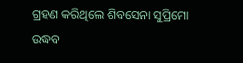ଗ୍ରହଣ କରିଥିଲେ ଶିବସେନା ସୁପ୍ରିମୋ ଉଦ୍ଧବ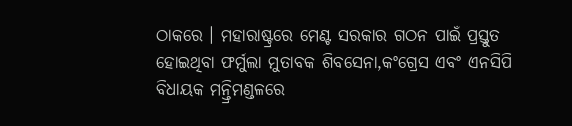ଠାକରେ । ମହାରାଷ୍ଟ୍ରରେ ମେଣ୍ଟ ସରକାର ଗଠନ ପାଇଁ ପ୍ରସ୍ତୁତ ହୋଇଥିବା ଫର୍ମୁଲା ମୁତାବକ ଶିବସେନା,କଂଗ୍ରେସ ଏବଂ ଏନସିପି ବିଧାୟକ ମନ୍ତ୍ରିମଣ୍ଡଳରେ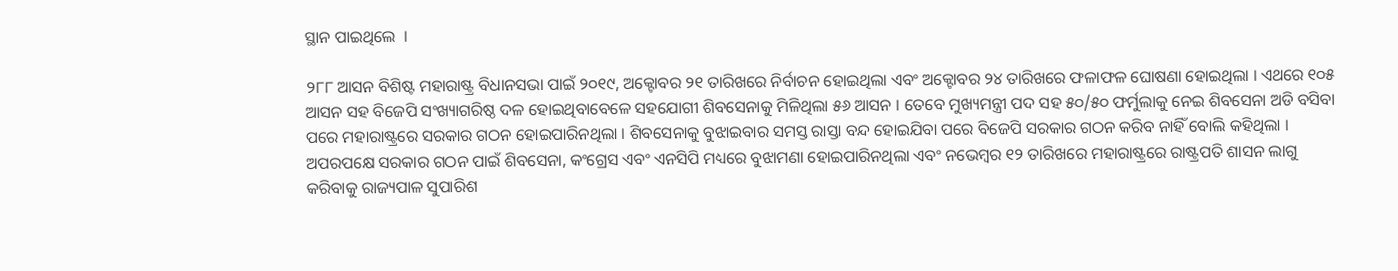ସ୍ଥାନ ପାଇଥିଲେ  ।

୨୮୮ ଆସନ ବିଶିଷ୍ଟ ମହାରାଷ୍ଟ୍ର ବିଧାନସଭା ପାଇଁ ୨୦୧୯, ଅକ୍ଟୋବର ୨୧ ତାରିଖରେ ନିର୍ବାଚନ ହୋଇଥିଲା ଏବଂ ଅକ୍ଟୋବର ୨୪ ତାରିଖରେ ଫଳାଫଳ ଘୋଷଣା ହୋଇଥିଲା । ଏଥରେ ୧୦୫ ଆସନ ସହ ବିଜେପି ସଂଖ୍ୟାଗରିଷ୍ଠ ଦଳ ହୋଇଥିବାବେଳେ ସହଯୋଗୀ ଶିବସେନାକୁ ମିଳିଥିଲା ୫୬ ଆସନ । ତେବେ ମୁଖ୍ୟମନ୍ତ୍ରୀ ପଦ ସହ ୫୦/୫୦ ଫର୍ମୁଲାକୁ ନେଇ ଶିବସେନା ଅଡି ବସିବା ପରେ ମହାରାଷ୍ଟ୍ରରେ ସରକାର ଗଠନ ହୋଇପାରିନଥିଲା । ଶିବସେନାକୁ ବୁଝାଇବାର ସମସ୍ତ ରାସ୍ତା ବନ୍ଦ ହୋଇଯିବା ପରେ ବିଜେପି ସରକାର ଗଠନ କରିବ ନାହିଁ ବୋଲି କହିଥିଲା । ଅପରପକ୍ଷେ ସରକାର ଗଠନ ପାଇଁ ଶିବସେନା, କଂଗ୍ରେସ ଏବଂ ଏନସିପି ମଧ୍ୟରେ ବୁଝାମଣା ହୋଇପାରିନଥିଲା ଏବଂ ନଭେମ୍ବର ୧୨ ତାରିଖରେ ମହାରାଷ୍ଟ୍ରରେ ରାଷ୍ଟ୍ରପତି ଶାସନ ଲାଗୁ କରିବାକୁ ରାଜ୍ୟପାଳ ସୁପାରିଶ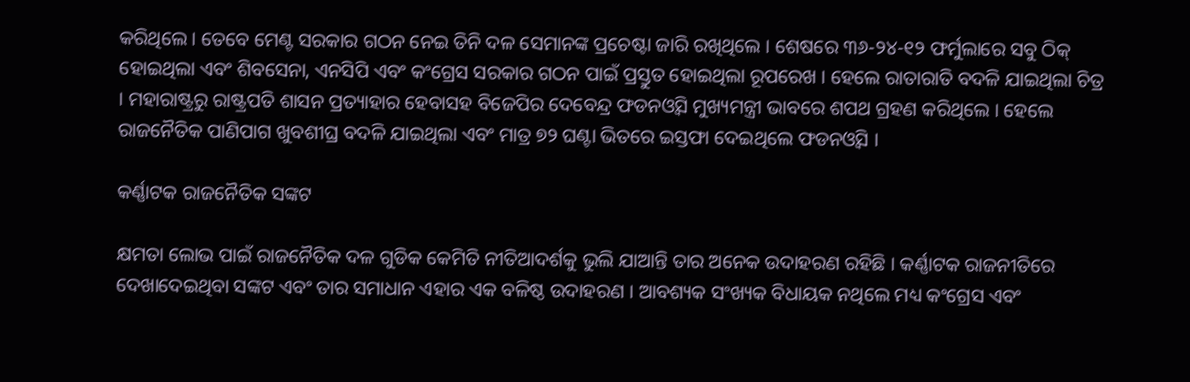କରିଥିଲେ । ତେବେ ମେଣ୍ଟ ସରକାର ଗଠନ ନେଇ ତିନି ଦଳ ସେମାନଙ୍କ ପ୍ରଚେଷ୍ଟା ଜାରି ରଖିଥିଲେ । ଶେଷରେ ୩୬-୨୪-୧୨ ଫର୍ମୁଲାରେ ସବୁ ଠିକ୍‌ ହୋଇଥିଲା ଏବଂ ଶିବସେନା, ଏନସିପି ଏବଂ କଂଗ୍ରେସ ସରକାର ଗଠନ ପାଇଁ ପ୍ରସ୍ତୁତ ହୋଇଥିଲା ରୂପରେଖ । ହେଲେ ରାତାରାତି ବଦଳି ଯାଇଥିଲା ଚିତ୍ର । ମହାରାଷ୍ଟ୍ରରୁ ରାଷ୍ଟ୍ରପତି ଶାସନ ପ୍ରତ୍ୟାହାର ହେବାସହ ବିଜେପିର ଦେବେନ୍ଦ୍ର ଫଡନଓ୍ବିସ ମୁଖ୍ୟମନ୍ତ୍ରୀ ଭାବରେ ଶପଥ ଗ୍ରହଣ କରିଥିଲେ । ହେଲେ ରାଜନୈତିକ ପାଣିପାଗ ଖୁବଶୀଘ୍ର ବଦଳି ଯାଇଥିଲା ଏବଂ ମାତ୍ର ୭୨ ଘଣ୍ଟା ଭିତରେ ଇସ୍ତଫା ଦେଇଥିଲେ ଫଡନଓ୍ବିସ ।

କର୍ଣ୍ଣାଟକ ରାଜନୈତିକ ସଙ୍କଟ

କ୍ଷମତା ଲୋଭ ପାଇଁ ରାଜନୈତିକ ଦଳ ଗୁଡିକ କେମିତି ନୀତିଆଦର୍ଶକୁ ଭୁଲି ଯାଆନ୍ତି ତାର ଅନେକ ଉଦାହରଣ ରହିଛି । କର୍ଣ୍ଣାଟକ ରାଜନୀତିରେ ଦେଖାଦେଇଥିବା ସଙ୍କଟ ଏବଂ ତାର ସମାଧାନ ଏହାର ଏକ ବଳିଷ୍ଠ ଉଦାହରଣ । ଆବଶ୍ୟକ ସଂଖ୍ୟକ ବିଧାୟକ ନଥିଲେ ମଧ୍ୟ କଂଗ୍ରେସ ଏବଂ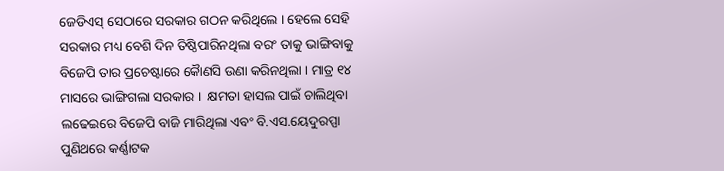ଜେଡିଏସ୍‌ ସେଠାରେ ସରକାର ଗଠନ କରିଥିଲେ । ହେଲେ ସେହି ସରକାର ମଧ୍ୟ ବେଶି ଦିନ ତିଷ୍ଠିପାରିନଥିଲା ବରଂ ତାକୁ ଭାଙ୍ଗିବାକୁ ବିଜେପି ତାର ପ୍ରଚେଷ୍ଟାରେ କୈାଣସି ଉଣା କରିନଥିଲା । ମାତ୍ର ୧୪ ମାସରେ ଭାଙ୍ଗିଗଲା ସରକାର ।  କ୍ଷମତା ହାସଲ ପାଇଁ ଚାଲିଥିବା ଲଢେଇରେ ବିଜେପି ବାଜି ମାରିଥିଲା ଏବଂ ବି.ଏସ.ୟେଦୁରପ୍ପା ପୁଣିଥରେ କର୍ଣ୍ଣାଟକ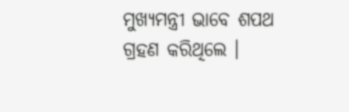ମୁଖ୍ୟମନ୍ତ୍ରୀ ଭାବେ ଶପଥ ଗ୍ରହଣ କରିଥିଲେ ।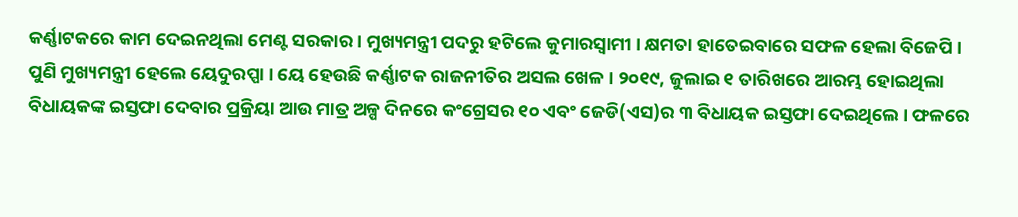କର୍ଣ୍ଣାଟକରେ କାମ ଦେଇନଥିଲା ମେଣ୍ଟ ସରକାର । ମୁଖ୍ୟମନ୍ତ୍ରୀ ପଦରୁ ହଟିଲେ କୁମାରସ୍ୱାମୀ । କ୍ଷମତା ହାତେଇବାରେ ସଫଳ ହେଲା ବିଜେପି । ପୁଣି ମୁଖ୍ୟମନ୍ତ୍ରୀ ହେଲେ ୟେଦୁରପ୍ପା । ୟେ ହେଉଛି କର୍ଣ୍ଣାଟକ ରାଜନୀତିର ଅସଲ ଖେଳ । ୨୦୧୯, ଜୁଲାଇ ୧ ତାରିଖରେ ଆରମ୍ଭ ହୋଇଥିଲା ବିଧାୟକଙ୍କ ଇସ୍ତଫା ଦେବାର ପ୍ରକ୍ରିୟା ଆଉ ମାତ୍ର ଅଳ୍ପ ଦିନରେ କଂଗ୍ରେସର ୧୦ ଏବଂ ଜେଡି(ଏସ)ର ୩ ବିଧାୟକ ଇସ୍ତଫା ଦେଇଥିଲେ । ଫଳରେ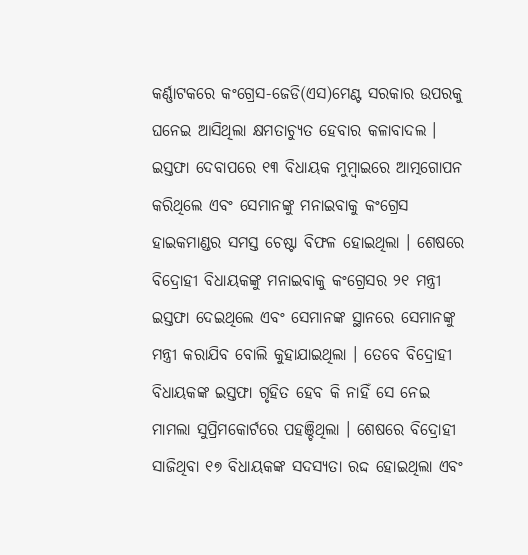କର୍ଣ୍ଣାଟକରେ କଂଗ୍ରେସ-ଜେଡି(ଏସ)ମେଣ୍ଟ ସରକାର ଉପରକୁ ଘନେଇ ଆସିଥିଲା କ୍ଷମତାଚ୍ୟୁତ ହେବାର କଳାବାଦଲ । ଇସ୍ତଫା ଦେବାପରେ ୧୩ ବିଧାୟକ ମୁମ୍ବାଇରେ ଆତ୍ମଗୋପନ କରିଥିଲେ ଏବଂ ସେମାନଙ୍କୁ ମନାଇବାକୁ କଂଗ୍ରେସ ହାଇକମାଣ୍ଡର ସମସ୍ତ ଚେଷ୍ଟା ବିଫଳ ହୋଇଥିଲା । ଶେଷରେ ବିଦ୍ରୋହୀ ବିଧାୟକଙ୍କୁ ମନାଇବାକୁ କଂଗ୍ରେସର ୨୧ ମନ୍ତ୍ରୀ ଇସ୍ତଫା ଦେଇଥିଲେ ଏବଂ ସେମାନଙ୍କ ସ୍ଥାନରେ ସେମାନଙ୍କୁ ମନ୍ତ୍ରୀ କରାଯିବ ବୋଲି କୁହାଯାଇଥିଲା । ତେବେ ବିଦ୍ରୋହୀ ବିଧାୟକଙ୍କ ଇସ୍ତଫା ଗୃହିତ ହେବ କି ନାହିଁ ସେ ନେଇ ମାମଲା ସୁପ୍ରିମକୋର୍ଟରେ ପହଞ୍ଚିଥିଲା । ଶେଷରେ ବିଦ୍ରୋହୀ ସାଜିଥିବା ୧୭ ବିଧାୟକଙ୍କ ସଦସ୍ୟତା ରଦ୍ଦ ହୋଇଥିଲା ଏବଂ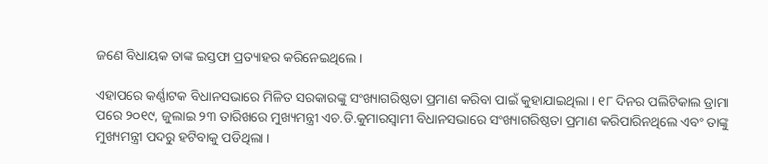ଜଣେ ବିଧାୟକ ତାଙ୍କ ଇସ୍ତଫା ପ୍ରତ୍ୟାହର କରିନେଇଥିଲେ ।

ଏହାପରେ କର୍ଣ୍ଣାଟକ ବିଧାନସଭାରେ ମିଳିତ ସରକାରଙ୍କୁ ସଂଖ୍ୟାଗରିଷ୍ଠତା ପ୍ରମାଣ କରିବା ପାଇଁ କୁହାଯାଇଥିଲା । ୧୮ ଦିନର ପଲିଟିକାଲ ଡ୍ରାମା ପରେ ୨୦୧୯, ଜୁଲାଇ ୨୩ ତାରିଖରେ ମୁଖ୍ୟମନ୍ତ୍ରୀ ଏଚ.ଡି.କୁମାରସ୍ୱାମୀ ବିଧାନସଭାରେ ସଂଖ୍ୟାଗରିଷ୍ଠତା ପ୍ରମାଣ କରିପାରିନଥିଲେ ଏବଂ ତାଙ୍କୁ ମୁଖ୍ୟମନ୍ତ୍ରୀ ପଦରୁ ହଟିବାକୁ ପଡିଥିଲା ।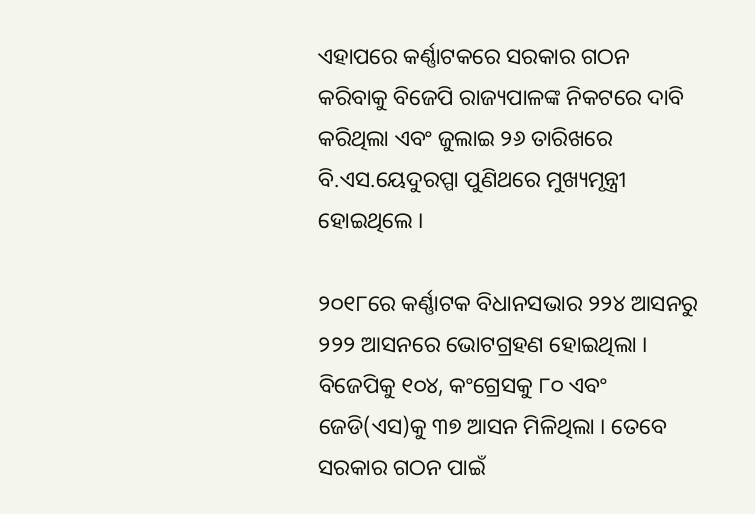ଏହାପରେ କର୍ଣ୍ଣାଟକରେ ସରକାର ଗଠନ କରିବାକୁ ବିଜେପି ରାଜ୍ୟପାଳଙ୍କ ନିକଟରେ ଦାବି କରିଥିଲା ଏବଂ ଜୁଲାଇ ୨୬ ତାରିଖରେ ବି.ଏସ.ୟେଦୁରପ୍ପା ପୁଣିଥରେ ମୁଖ୍ୟମୃନ୍ତ୍ରୀ ହୋଇଥିଲେ ।

୨୦୧୮ରେ କର୍ଣ୍ଣାଟକ ବିଧାନସଭାର ୨୨୪ ଆସନରୁ ୨୨୨ ଆସନରେ ଭୋଟଗ୍ରହଣ ହୋଇଥିଲା । ବିଜେପିକୁ ୧୦୪, କଂଗ୍ରେସକୁ ୮୦ ଏବଂ ଜେଡି(ଏସ)କୁ ୩୭ ଆସନ ମିଳିଥିଲା । ତେବେ ସରକାର ଗଠନ ପାଇଁ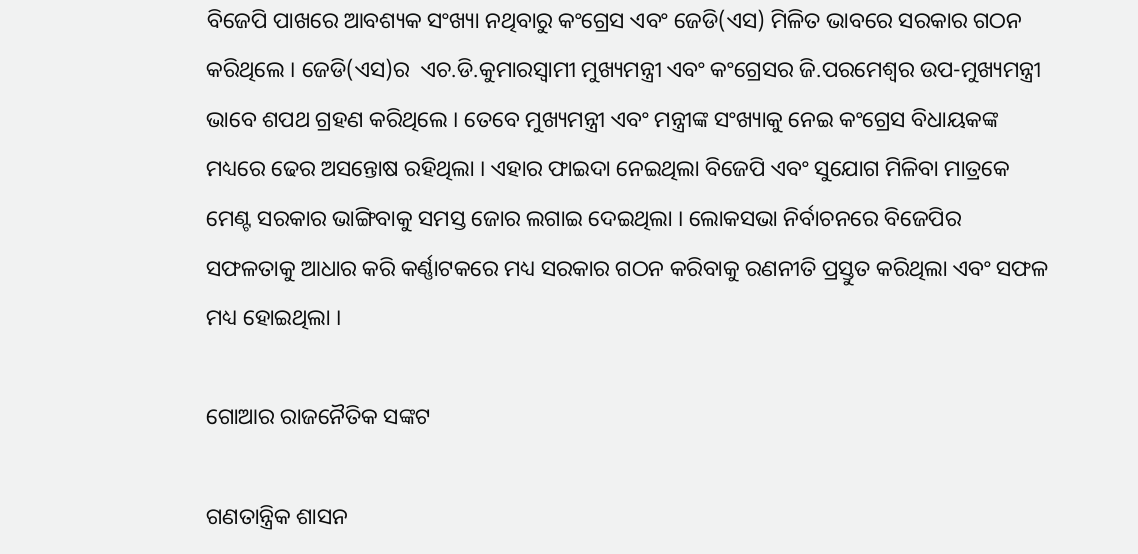ବିଜେପି ପାଖରେ ଆବଶ୍ୟକ ସଂଖ୍ୟା ନଥିବାରୁ କଂଗ୍ରେସ ଏବଂ ଜେଡି(ଏସ) ମିଳିତ ଭାବରେ ସରକାର ଗଠନ କରିଥିଲେ । ଜେଡି(ଏସ)ର  ଏଚ.ଡି.କୁମାରସ୍ୱାମୀ ମୁଖ୍ୟମନ୍ତ୍ରୀ ଏବଂ କଂଗ୍ରେସର ଜି.ପରମେଶ୍ୱର ଉପ-ମୁଖ୍ୟମନ୍ତ୍ରୀ ଭାବେ ଶପଥ ଗ୍ରହଣ କରିଥିଲେ । ତେବେ ମୁଖ୍ୟମନ୍ତ୍ରୀ ଏବଂ ମନ୍ତ୍ରୀଙ୍କ ସଂଖ୍ୟାକୁ ନେଇ କଂଗ୍ରେସ ବିଧାୟକଙ୍କ ମଧ୍ୟରେ ଢେର ଅସନ୍ତୋଷ ରହିଥିଲା । ଏହାର ଫାଇଦା ନେଇଥିଲା ବିଜେପି ଏବଂ ସୁଯୋଗ ମିଳିବା ମାତ୍ରକେ ମେଣ୍ଟ ସରକାର ଭାଙ୍ଗିବାକୁ ସମସ୍ତ ଜୋର ଲଗାଇ ଦେଇଥିଲା । ଲୋକସଭା ନିର୍ବାଚନରେ ବିଜେପିର ସଫଳତାକୁ ଆଧାର କରି କର୍ଣ୍ଣାଟକରେ ମଧ୍ୟ ସରକାର ଗଠନ କରିବାକୁ ରଣନୀତି ପ୍ରସ୍ତୁତ କରିଥିଲା ଏବଂ ସଫଳ ମଧ୍ୟ ହୋଇଥିଲା ।

ଗୋଆର ରାଜନୈତିକ ସଙ୍କଟ

ଗଣତାନ୍ତ୍ରିକ ଶାସନ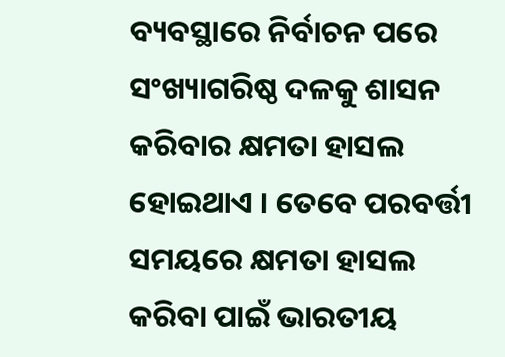ବ୍ୟବସ୍ଥାରେ ନିର୍ବାଚନ ପରେ ସଂଖ୍ୟାଗରିଷ୍ଠ ଦଳକୁ ଶାସନ କରିବାର କ୍ଷମତା ହାସଲ ହୋଇଥାଏ । ତେବେ ପରବର୍ତ୍ତୀ ସମୟରେ କ୍ଷମତା ହାସଲ କରିବା ପାଇଁ ଭାରତୀୟ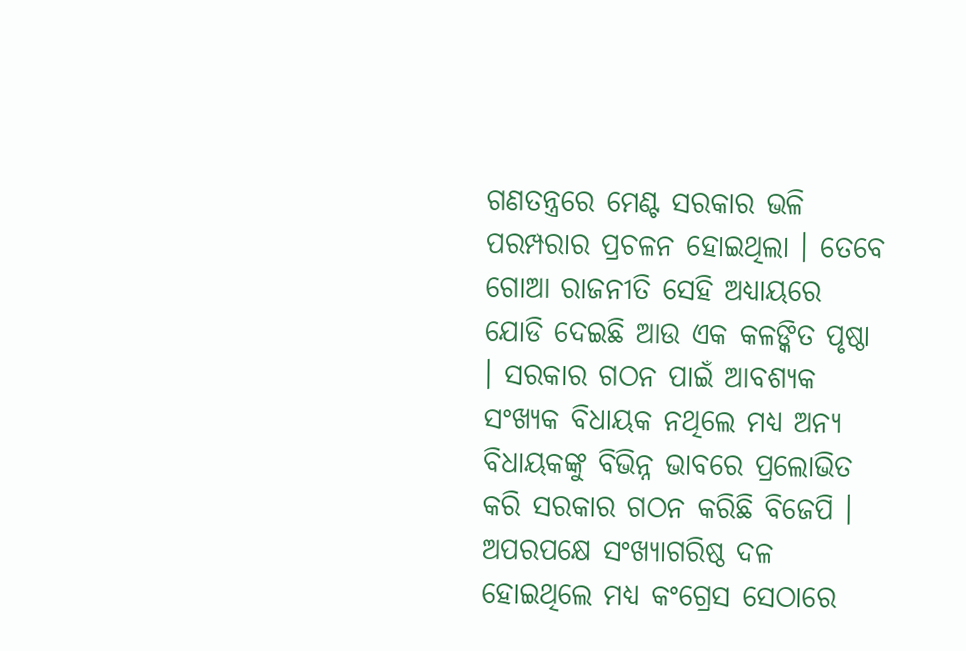ଗଣତନ୍ତ୍ରରେ ମେଣ୍ଟ ସରକାର ଭଳି ପରମ୍ପରାର ପ୍ରଚଳନ ହୋଇଥିଲା । ତେବେ ଗୋଆ ରାଜନୀତି ସେହି ଅଧ୍ୟାୟରେ ଯୋଡି ଦେଇଛି ଆଉ ଏକ କଳଙ୍କିତ ପୃଷ୍ଠା । ସରକାର ଗଠନ ପାଇଁ ଆବଶ୍ୟକ ସଂଖ୍ୟକ ବିଧାୟକ ନଥିଲେ ମଧ୍ୟ ଅନ୍ୟ ବିଧାୟକଙ୍କୁ ବିଭିନ୍ନ ଭାବରେ ପ୍ରଲୋଭିତ କରି ସରକାର ଗଠନ କରିଛି ବିଜେପି । ଅପରପକ୍ଷେ ସଂଖ୍ୟାଗରିଷ୍ଠ ଦଳ ହୋଇଥିଲେ ମଧ୍ୟ କଂଗ୍ରେସ ସେଠାରେ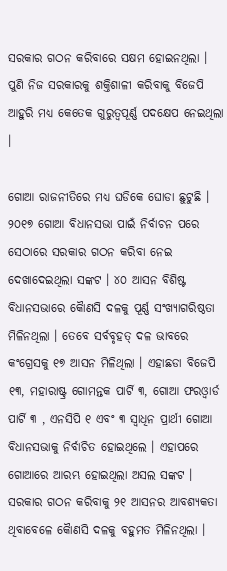ସରକାର ଗଠନ କରିବାରେ ସକ୍ଷମ ହୋଇନଥିଲା । ପୁଣି ନିଜ ସରକାରକୁ ଶକ୍ତିଶାଳୀ କରିବାକୁ ବିଜେପି ଆହୁରି ମଧ୍ୟ କେତେକ ଗୁରୁତ୍ୱପୂର୍ଣ୍ଣ ପଦକ୍ଷେପ ନେଇଥିଲା ।

ଗୋଆ ରାଜନୀତିରେ ମଧ୍ୟ ଘଡିକେ ଘୋଡା ଛୁଟୁଛି । ୨୦୧୭ ଗୋଆ ବିଧାନସଭା ପାଇଁ ନିର୍ବାଚନ ପରେ ସେଠାରେ ସରକାର ଗଠନ କରିବା ନେଇ ଦେଖାଦେଇଥିଲା ସଙ୍କଟ । ୪୦ ଆସନ ବିଶିଷ୍ଟ ବିଧାନସଭାରେ କୈାଣସି ଦଳକୁ ପୂର୍ଣ୍ଣ ସଂଖ୍ୟାଗରିଷ୍ଠତା ମିଳିନଥିଲା । ତେବେ ସର୍ବବୃହତ୍‌ ଦଳ ଭାବରେ କଂଗ୍ରେସକୁ ୧୭ ଆସନ ମିଳିଥିଲା । ଏହାଛଡା ବିଜେପି ୧୩, ମହାରାଷ୍ଟ୍ର ଗୋମନ୍ତକ ପାର୍ଟି ୩, ଗୋଆ ଫରଓ୍ବାର୍ଡ ପାର୍ଟି ୩ , ଏନସିପି ୧ ଏବଂ ୩ ସ୍ୱାଧିନ ପ୍ରାର୍ଥୀ ଗୋଆ ବିଧାନସଭାକୁ ନିର୍ବାଚିତ ହୋଇଥିଲେ । ଏହାପରେ ଗୋଆରେ ଆରମ୍ଭ ହୋଇଥିଲା ଅସଲ ସଙ୍କଟ । ସରକାର ଗଠନ କରିବାକୁ ୨୧ ଆସନର ଆବଶ୍ୟକତା ଥିବାବେଳେ କୈାଣସି ଦଳକୁ ବହୁମତ ମିଳିନଥିଲା ।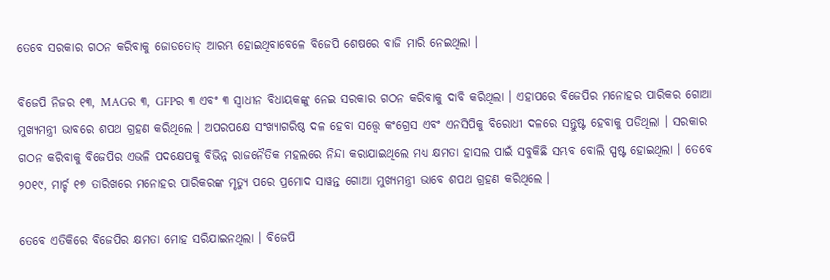ତେବେ ସରକାର ଗଠନ କରିବାକୁ ଜୋଡତୋଡ୍‌ ଆରମ୍ଭ ହୋଇଥିବାବେଳେ ବିଜେପି ଶେଷରେ ବାଜି ମାରି ନେଇଥିଲା ।

ବିଜେପି ନିଜର ୧୩, MAGର ୩, GFPର ୩ ଏବଂ ୩ ସ୍ୱାଧୀନ ବିଧାୟକଙ୍କୁ ନେଇ ସରକାର ଗଠନ କରିବାକୁ ଦାବି କରିଥିଲା । ଏହାପରେ ବିଜେପିର ମନୋହର ପାରିକର ଗୋଆ ମୁଖ୍ୟମନ୍ତ୍ରୀ ଭାବରେ ଶପଥ ଗ୍ରହଣ କରିଥିଲେ । ଅପରପକ୍ଷେ ସଂଖ୍ୟାଗରିଷ୍ଠ ଦଳ ହେବା ସତ୍ତ୍ଵେ କଂଗ୍ରେସ ଏବଂ ଏନସିପିକୁ ବିରୋଧୀ ଦଳରେ ସନ୍ତୁଷ୍ଟ ହେବାକୁ ପଡିଥିଲା । ସରକାର ଗଠନ କରିବାକୁ ବିଜେପିର ଏଭଳି ପଦକ୍ଷେପକୁ ବିଭିନ୍ନ ରାଜନୈତିକ ମହଲରେ ନିନ୍ଦା କରାଯାଇଥିଲେ ମଧ୍ୟ କ୍ଷମତା ହାସଲ ପାଇଁ ସବୁକିଛି ସମ୍ଭବ ବୋଲି ସ୍ପଷ୍ଟ ହୋଇଥିଲା । ତେବେ ୨୦୧୯, ମାର୍ଚ୍ଚ ୧୭ ତାରିଖରେ ମନୋହର ପାରିକରଙ୍କ ମୃତ୍ୟୁ ପରେ ପ୍ରମୋଦ ସାୱନ୍ତ ଗୋଆ ମୁଖ୍ୟମନ୍ତ୍ରୀ ଭାବେ ଶପଥ ଗ୍ରହଣ କରିଥିଲେ ।

ତେବେ ଏତିକିରେ ବିଜେପିର କ୍ଷମତା ମୋହ ସରିଯାଇନଥିଲା । ବିଜେପି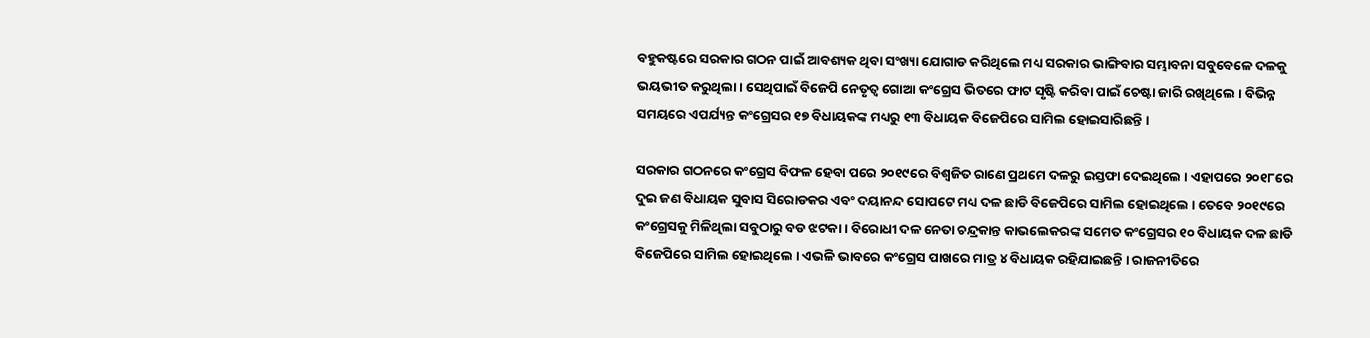ବହୁକଷ୍ଟରେ ସରକାର ଗଠନ ପାଇଁ ଆବଶ୍ୟକ ଥିବା ସଂଖ୍ୟା ଯୋଗାଡ କରିଥିଲେ ମଧ୍ୟ ସରକାର ଭାଙ୍ଗିବାର ସମ୍ଭାବନା ସବୁବେଳେ ଦଳକୁ ଭୟଭୀତ କରୁଥିଲା । ସେଥିପାଇଁ ବିଜେପି ନେତୃତ୍ୱ ଗୋଆ କଂଗ୍ରେସ ଭିତରେ ଫାଟ ସୃଷ୍ଟି କରିବା ପାଇଁ ଚେଷ୍ଟା ଜାରି ରଖିଥିଲେ । ବିଭିନ୍ନ ସମୟରେ ଏପର୍ଯ୍ୟନ୍ତ କଂଗ୍ରେସର ୧୭ ବିଧାୟକଙ୍କ ମଧ୍ୟରୁ ୧୩ ବିଧାୟକ ବିଜେପିରେ ସାମିଲ ହୋଇସାରିଛନ୍ତି ।

ସରକାର ଗଠନରେ କଂଗ୍ରେସ ବିଫଳ ହେବା ପରେ ୨୦୧୯ରେ ବିଶ୍ୱଜିତ ରାଣେ ପ୍ରଥମେ ଦଳରୁ ଇସ୍ତଫା ଦେଇଥିଲେ । ଏହାପରେ ୨୦୧୮ରେ ଦୁଇ ଜଣ ବିଧାୟକ ସୁବାସ ସିରୋଡକର ଏବଂ ଦୟାନନ୍ଦ ସୋପଟେ ମଧ୍ୟ ଦଳ ଛାଡି ବିଜେପିରେ ସାମିଲ ହୋଇଥିଲେ । ତେବେ ୨୦୧୯ରେ କଂଗ୍ରେସକୁ ମିଳିଥିଲା ସବୁଠାରୁ ବଡ ଝଟକା । ବିରୋଧୀ ଦଳ ନେତା ଚନ୍ଦ୍ରକାନ୍ତ କାଭଲେକରଙ୍କ ସମେତ କଂଗ୍ରେସର ୧୦ ବିଧାୟକ ଦଳ ଛାଡି ବିଜେପିରେ ସାମିଲ ହୋଇଥିଲେ । ଏଭଳି ଭାବରେ କଂଗ୍ରେସ ପାଖରେ ମାତ୍ର ୪ ବିଧାୟକ ରହିଯାଇଛନ୍ତି । ରାଜନୀତିରେ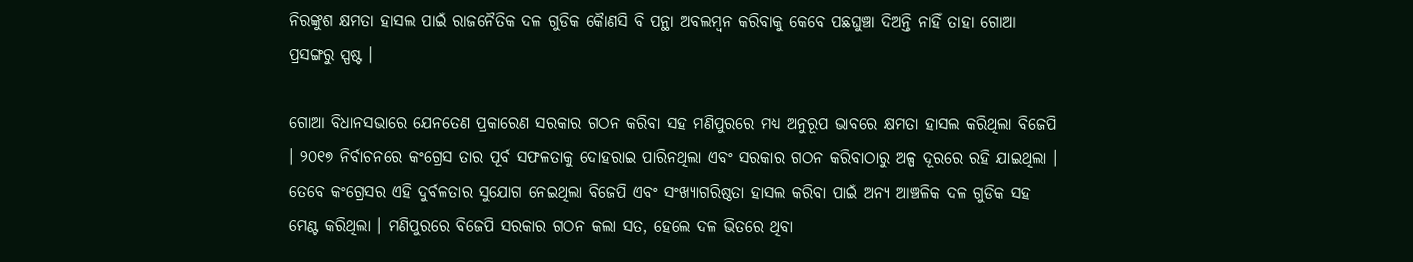ନିରଙ୍କୁଶ କ୍ଷମତା ହାସଲ ପାଇଁ ରାଜନୈତିକ ଦଳ ଗୁଡିକ କୈାଣସି ବି ପନ୍ଥା ଅବଲମ୍ବନ କରିବାକୁ କେବେ ପଛଘୁଞ୍ଚା ଦିଅନ୍ତି ନାହିଁ ତାହା ଗୋଆ ପ୍ରସଙ୍ଗରୁ ସ୍ପଷ୍ଟ ।

ଗୋଆ ବିଧାନସଭାରେ ଯେନତେଣ ପ୍ରକାରେଣ ସରକାର ଗଠନ କରିବା ସହ ମଣିପୁରରେ ମଧ୍ୟ ଅନୁରୂପ ଭାବରେ କ୍ଷମତା ହାସଲ କରିଥିଲା ବିଜେପି । ୨୦୧୭ ନିର୍ବାଚନରେ କଂଗ୍ରେସ ତାର ପୂର୍ବ ସଫଳତାକୁ ଦୋହରାଇ ପାରିନଥିଲା ଏବଂ ସରକାର ଗଠନ କରିବାଠାରୁ ଅଳ୍ପ ଦୂରରେ ରହି ଯାଇଥିଲା । ତେବେ କଂଗ୍ରେସର ଏହି ଦୁର୍ବଳତାର ସୁଯୋଗ ନେଇଥିଲା ବିଜେପି ଏବଂ ସଂଖ୍ୟାଗରିଷ୍ଠତା ହାସଲ କରିବା ପାଇଁ ଅନ୍ୟ ଆଞ୍ଚଳିକ ଦଳ ଗୁଡିକ ସହ ମେଣ୍ଟ କରିଥିଲା । ମଣିପୁରରେ ବିଜେପି ସରକାର ଗଠନ କଲା ସତ, ହେଲେ ଦଳ ଭିତରେ ଥିବା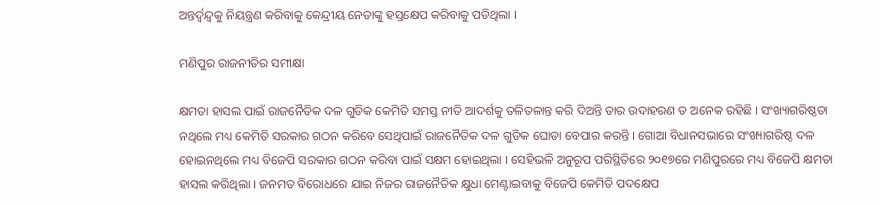ଅନ୍ତର୍ଦ୍ୱନ୍ଦ୍ବକୁ ନିୟନ୍ତ୍ରଣ କରିବାକୁ କେନ୍ଦ୍ରୀୟ ନେତାଙ୍କୁ ହସ୍ତକ୍ଷେପ କରିବାକୁ ପଡିଥିଲା ।

ମଣିପୁର ରାଜନୀତିର ସମୀକ୍ଷା

କ୍ଷମତା ହାସଲ ପାଇଁ ରାଜନୈତିକ ଦଳ ଗୁଡିକ କେମିତି ସମସ୍ତ ନୀତି ଆଦର୍ଶକୁ ତଳିତଳାନ୍ତ କରି ଦିଅନ୍ତି ତାର ଉଦାହରଣ ତ ଅନେକ ରହିଛି । ସଂଖ୍ୟାଗରିଷ୍ଠତା ନଥିଲେ ମଧ୍ୟ କେମିତି ସରକାର ଗଠନ କରିବେ ସେଥିପାଇଁ ରାଜନୈତିକ ଦଳ ଗୁଡିକ ଘୋଡା ବେପାର କରନ୍ତି । ଗୋଆ ବିଧାନସଭାରେ ସଂଖ୍ୟାଗରିଷ୍ଠ ଦଳ ହୋଇନଥିଲେ ମଧ୍ୟ ବିଜେପି ସରକାର ଗଠନ କରିବା ପାଇଁ ସକ୍ଷମ ହୋଇଥିଲା । ସେହିଭଳି ଅନୁରୂପ ପରିସ୍ଥିତିରେ ୨୦୧୭ରେ ମଣିପୁରରେ ମଧ୍ୟ ବିଜେପି କ୍ଷମତା ହାସଲ କରିଥିଲା । ଜନମତ ବିରୋଧରେ ଯାଇ ନିଜର ରାଜନୈତିକ କ୍ଷୁଧା ମେଣ୍ଟାଇବାକୁ ବିଜେପି କେମିତି ପଦକ୍ଷେପ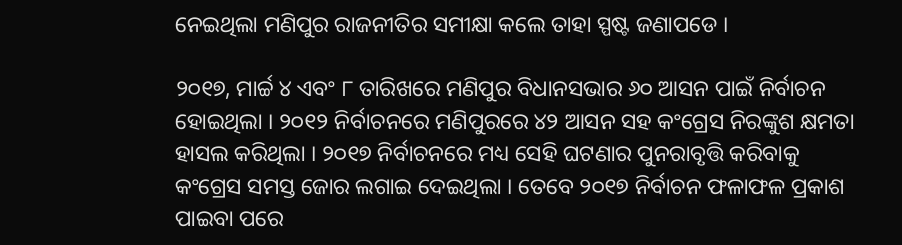ନେଇଥିଲା ମଣିପୁର ରାଜନୀତିର ସମୀକ୍ଷା କଲେ ତାହା ସ୍ପଷ୍ଟ ଜଣାପଡେ ।

୨୦୧୭, ମାର୍ଚ୍ଚ ୪ ଏବଂ ୮ ତାରିଖରେ ମଣିପୁର ବିଧାନସଭାର ୬୦ ଆସନ ପାଇଁ ନିର୍ବାଚନ ହୋଇଥିଲା । ୨୦୧୨ ନିର୍ବାଚନରେ ମଣିପୁରରେ ୪୨ ଆସନ ସହ କଂଗ୍ରେସ ନିରଙ୍କୁଶ କ୍ଷମତା ହାସଲ କରିଥିଲା । ୨୦୧୭ ନିର୍ବାଚନରେ ମଧ୍ୟ ସେହି ଘଟଣାର ପୁନରାବୃତ୍ତି କରିବାକୁ କଂଗ୍ରେସ ସମସ୍ତ ଜୋର ଲଗାଇ ଦେଇଥିଲା । ତେବେ ୨୦୧୭ ନିର୍ବାଚନ ଫଳାଫଳ ପ୍ରକାଶ ପାଇବା ପରେ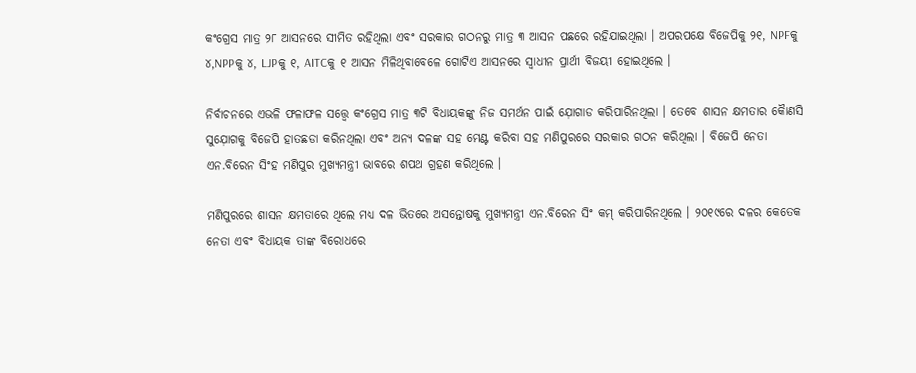କଂଗ୍ରେସ ମାତ୍ର ୨୮ ଆସନରେ ସୀମିତ ରହିଥିଲା ଏବଂ ସରକାର ଗଠନରୁ ମାତ୍ର ୩ ଆସନ ପଛରେ ରହିଯାଇଥିଲା । ଅପରପକ୍ଷେ ବିଜେପିକୁ ୨୧, NPFକୁ ୪,NPPକୁ ୪, LJPକୁ ୧, AITCକୁ ୧ ଆସନ ମିଳିଥିବାବେଳେ ଗୋଟିଏ ଆସନରେ ସ୍ୱାଧୀନ ପ୍ରାର୍ଥୀ ବିଜୟୀ ହୋଇଥିଲେ ।

ନିର୍ବାଚନରେ ଏଭଳି ଫଳାଫଳ ସତ୍ତ୍ଵେ କଂଗ୍ରେସ ମାତ୍ର ୩ଟି ବିଧାୟକଙ୍କୁ ନିଜ ସମର୍ଥନ ପାଇଁ ଯ଼ୋଗାଡ କରିପାରିନଥିଲା । ତେବେ ଶାସନ କ୍ଷମତାର କୈାଣସି ସୁଯ଼ୋଗକୁ ବିଜେପି ହାତଛଡା କରିନଥିଲା ଏବଂ ଅନ୍ୟ ଦଳଙ୍କ ସହ ମେଣ୍ଟ କରିବା ସହ ମଣିପୁରରେ ସରକାର ଗଠନ କରିଥିଲା । ବିଜେପି ନେତା ଏନ.ବିରେନ ସିଂହ ମଣିପୁର ମୁଖ୍ୟମନ୍ତ୍ରୀ ଭାବରେ ଶପଥ ଗ୍ରହଣ କରିଥିଲେ ।

ମଣିପୁରରେ ଶାସନ କ୍ଷମତାରେ ଥିଲେ ମଧ୍ୟ ଦଳ ଭିତରେ ଅସନ୍ତୋଷକୁ ମୁଖ୍ୟମନ୍ତ୍ରୀ ଏନ.ବିରେନ ସିଂ କମ୍‌ କରିପାରିନଥିଲେ । ୨୦୧୯ରେ ଦଳର କେତେକ ନେତା ଏବଂ ବିଧାୟକ ତାଙ୍କ ବିରୋଧରେ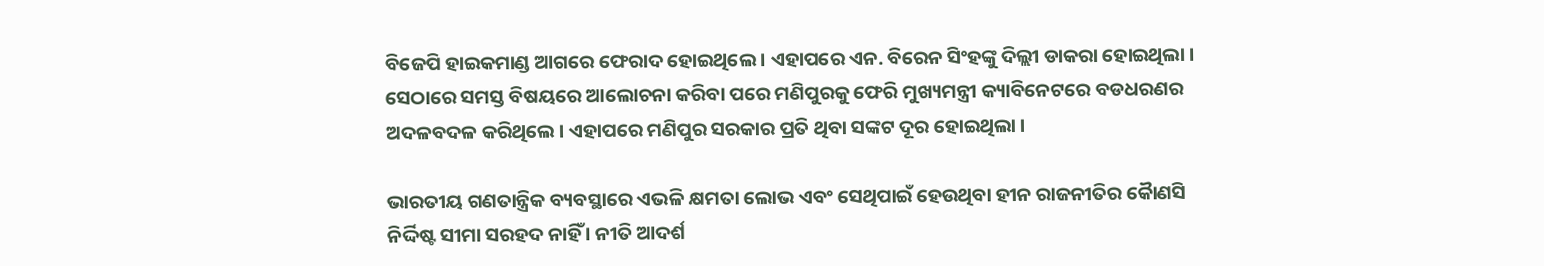ବିଜେପି ହାଇକମାଣ୍ଡ ଆଗରେ ଫେରାଦ ହୋଇଥିଲେ । ଏହାପରେ ଏନ. ବିରେନ ସିଂହଙ୍କୁ ଦିଲ୍ଲୀ ଡାକରା ହୋଇଥିଲା । ସେଠାରେ ସମସ୍ତ ବିଷୟରେ ଆଲୋଚନା କରିବା ପରେ ମଣିପୁରକୁ ଫେରି ମୁଖ୍ୟମନ୍ତ୍ରୀ କ୍ୟାବିନେଟରେ ବଡଧରଣର ଅଦଳବଦଳ କରିଥିଲେ । ଏହାପରେ ମଣିପୁର ସରକାର ପ୍ରତି ଥିବା ସଙ୍କଟ ଦୂର ହୋଇଥିଲା ।

ଭାରତୀୟ ଗଣତାନ୍ତ୍ରିକ ବ୍ୟବସ୍ଥାରେ ଏଭଳି କ୍ଷମତା ଲୋଭ ଏବଂ ସେଥିପାଇଁ ହେଉଥିବା ହୀନ ରାଜନୀତିର କୈାଣସି ନିର୍ଦ୍ଦିଷ୍ଟ ସୀମା ସରହଦ ନାହିଁ । ନୀତି ଆଦର୍ଶ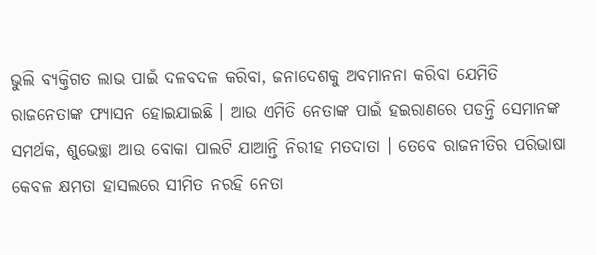ଭୁଲି ବ୍ୟକ୍ତିଗତ ଲାଭ ପାଇଁ ଦଳବଦଳ କରିବା, ଜନାଦେଶକୁ ଅବମାନନା କରିବା ଯେମିତି ରାଜନେତାଙ୍କ ଫ୍ୟାସନ ହୋଇଯାଇଛି । ଆଉ ଏମିତି ନେତାଙ୍କ ପାଇଁ ହଇରାଣରେ ପଡନ୍ତି ସେମାନଙ୍କ ସମର୍ଥକ, ଶୁଭେଚ୍ଛା ଆଉ ବୋକା ପାଲଟି ଯାଆନ୍ତି ନିରୀହ ମତଦାତା । ତେବେ ରାଜନୀତିର ପରିଭାଷା କେବଳ କ୍ଷମତା ହାସଲରେ ସୀମିତ ନରହି ନେତା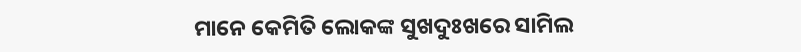ମାନେ କେମିତି ଲୋକଙ୍କ ସୁଖଦୁଃଖରେ ସାମିଲ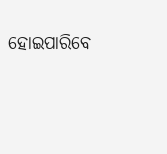ହୋଇପାରିବେ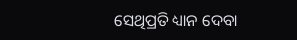ସେଥିପ୍ରତି ଧ୍ୟାନ ଦେବା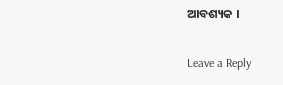ଆବଶ୍ୟକ ।

Leave a Reply